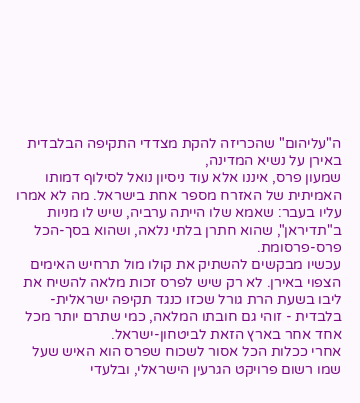ה"עליהום" שהכריזה להקת מצדדי התקיפה הבלבדית באירן על נשיא המדינה,
שמעון פרס, איננו אלא עוד ניסיון נואל לסילוף דמותו האמיתית של האזרח מספר אחת בישראל. מה לא אמרו עליו בעבר: שאמא שלו הייתה ערביה, שיש לו מניות ב"תדיראן", שהוא חתרן בלתי נלאה, ושהוא בסך-הכל פרס-פרסומת.
עכשיו מבקשים להשתיק את קולו מול תרחיש האימים הצפוי באירן. לא רק שיש לפרס זכות מלאה להשיח את ליבו בשעת הרת גורל שכזו כנגד תקיפה ישראלית-בלבדית - זוהי גם חובתו המלאה, כמי שתרם יותר מכל אחד אחר בארץ הזאת לביטחון-ישראל.
אחרי ככלות הכל אסור לשכוח שפרס הוא האיש שעל שמו רשום פרויקט הגרעין הישראלי, ובלעדי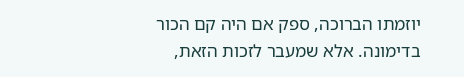יוזמתו הברוכה, ספק אם היה קם הכור בדימונה. אלא שמעבר לזכות הזאת,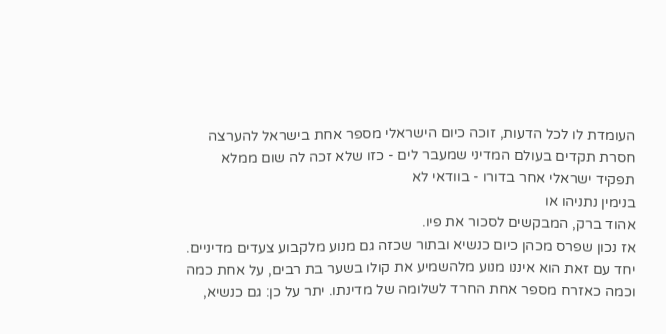העומדת לו לכל הדעות, זוכה כיום הישראלי מספר אחת בישראל להערצה חסרת תקדים בעולם המדיני שמעבר לים - כזו שלא זכה לה שום ממלא תפקיד ישראלי אחר בדורו - בוודאי לא
בנימין נתניהו או
אהוד ברק, המבקשים לסכור את פיו.
אז נכון שפרס מכהן כיום כנשיא ובתור שכזה גם מנוע מלקבוע צעדים מדיניים. יחד עם זאת הוא איננו מנוע מלהשמיע את קולו בשער בת רבים, על אחת כמה וכמה כאזרח מספר אחת החרד לשלומה של מדינתו. יתר על כן: גם כנשיא,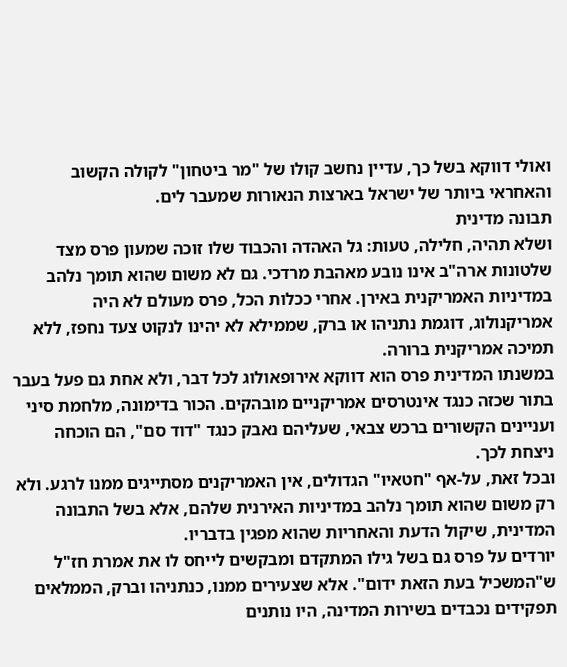ואולי דווקא בשל כך, עדיין נחשב קולו של "מר ביטחון" לקולה הקשוב והאחראי ביותר של ישראל בארצות הנאורות שמעבר לים.
תבונה מדינית
ושלא תהיה, חלילה, טעות: גל האהדה והכבוד שלו זוכה שמעון פרס מצד שלטונות ארה"ב אינו נובע מאהבת מרדכי. גם לא משום שהוא תומך נלהב במדיניות האמריקנית באירן. אחרי ככלות הכל, פרס מעולם לא היה אמריקנולוג, דוגמת נתניהו או ברק, שממילא לא יהינו לנקוט צעד נחפז, ללא תמיכה אמריקנית ברורה.
במשנתו המדינית פרס הוא דווקא אירופאולוג לכל דבר, ולא אחת גם פעל בעבר בתור שכזה כנגד אינטרסים אמריקניים מובהקים. הכור בדימונה, מלחמת סיני ועניינים הקשורים ברכש צבאי, שעליהם נאבק כנגד "דוד סם", הם הוכחה ניצחת לכך.
ובכל זאת, על-אף "חטאיו" הגדולים, אין האמריקנים מסתייגים ממנו לרגע. ולא רק משום שהוא תומך נלהב במדיניות האירנית שלהם, אלא בשל התבונה המדינית, שיקול הדעת והאחריות שהוא מפגין בדבריו.
יורדים על פרס גם בשל גילו המתקדם ומבקשים לייחס לו את אמרת חז"ל ש"המשכיל בעת הזאת ידום". אלא שצעירים ממנו, כנתניהו וברק, הממלאים תפקידים נכבדים בשירות המדינה, היו נותנים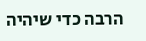הרבה כדי שיהיה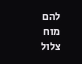להם מוח צלול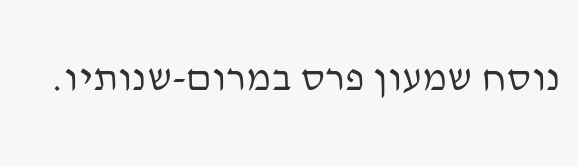נוסח שמעון פרס במרום-שנותיו.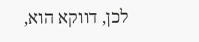לכן, דווקא הוא,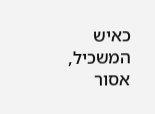כאיש המשכיל, אסור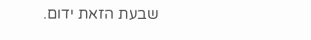שבעת הזאת ידום.